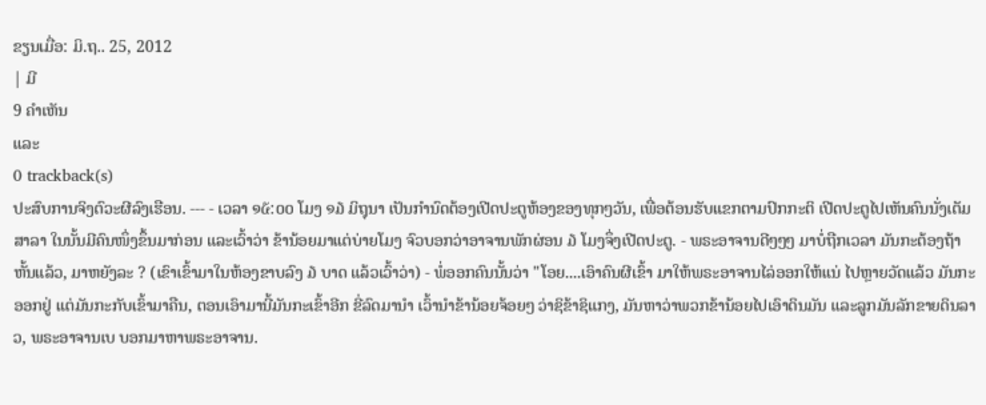ຂຽນເມື່ອ: ມິ.ຖ.. 25, 2012
| ມີ
9 ຄຳເຫັນ
ແລະ
0 trackback(s)
ປະສົບການຈິງຕົວະຜີລົງເຮືອນ. --- - ເວລາ ໑໕:໐໐ ໂມງ ໑໓ ມິຖຸນາ ເປັນກໍານົດຕ້ອງເປີດປະຕູຫ້ອງຂອງທຸກໆວັນ, ເພື່ອຕ້ອນຮັບແຂກຕາມປົກກະຕິ ເປີດປະຕູໄປເຫັນຄົນນັ່ງເຕັມສາລາ ໃນນັ້ນມີຄົນໜຶ່ງຂຶ້ນມາກ່ອນ ແລະເວົ້າວ່າ ຂ້ານ້ອຍມາແຕ່ບ່າຍໂມງ ຈົວບອກວ່າອາຈານພັກຜ່ອນ ໓ ໂມງຈຶ່ງເປີດປະຕູ. - ພຣະອາຈານດີໆໆໆ ມາບໍ່ຖືກເວລາ ມັນກະຕ້ອງຖ້າຫັ້ນແລ້ວ, ມາຫຍັງລະ ? (ເຂົາເຂົ້າມາໃນຫ້ອງຂາບລົງ ໓ ບາດ ແລ້ວເວົ້າວ່າ) - ພໍ່ອອກຄົນນັ້ນວ່າ "ໂອຍ....ເອົາຄົນຜີເຂົ້າ ມາໃຫ້ພຣະອາຈານໄລ່ອອກໃຫ້ແນ່ ໄປຫຼາຍວັດແລ້ວ ມັນກະອອກຢູ່ ແຕ່ມັນກະກັບເຂົ້າມາຄືນ, ຕອນເອົາມານີ້ມັນກະເຂົ້າອີກ ຂີ່ລົດມານໍາ ເວົ້ານໍາຂ້ານ້ອຍຈ້ອຍໆ ວ່າຊິຂ້າຊິແກງ, ມັນຫາວ່າພວກຂ້ານ້ອຍໄປເອົາດິນມັນ ແລະລູກມັນລັກຂາຍດິນລາວ, ພຣະອາຈານເບ ບອກມາຫາພຣະອາຈານ.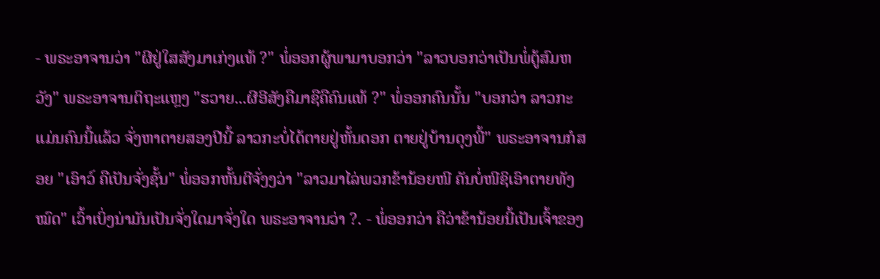- ພຣະອາຈານວ່າ "ຜີຢູ່ໃສສັງມາເກ່ງແທ້ ?" ພໍ່ອອກຜູ້ພາມາບອກວ່າ "ລາວບອກວ່າເປັນພໍ່ຕູ້ສົມຫວັງ" ພຣະອາຈານຕິຖະແຫຼງ "ຮວາຍ...ຜີອີສັງຄືມາຊືຄືຄົນແທ້ ?" ພໍ່ອອກຄົນນັ້ນ "ບອກວ່າ ລາວກະແມ່ນຄົນນີ້ແລ້ວ ຈັ່ງຫາຕາຍສອງປີນີ້ ລາວກະບໍ່ໄດ້ຕາຍຢູ່ຫັ້ນດອກ ຕາຍຢູ່ບ້ານດຸງພີ້" ພຣະອາຈານກໍສອຍ "ເອົາວ໌ ຄືເປັນຈັ່ງຊັ້ນ" ພໍ່ອອກຫັ້ນຕີຈັ່ງງວ່າ "ລາວມາໄລ່ພວກຂ້ານ້ອຍໜີ ຄັນບໍ່ໜີຊິເອົາຕາຍທັງໝົດ" ເວົ້າເບິ່ງນ່າມັນເປັນຈັ່ງໃດມາຈັ່ງໃດ ພຣະອາຈານວ່າ ?. - ພໍ່ອອກວ່າ ຄືວ່າຂ້ານ້ອຍນີ້ເປັນເຈົ້າຂອງ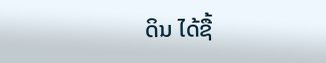ດິນ ໄດ້ຊື້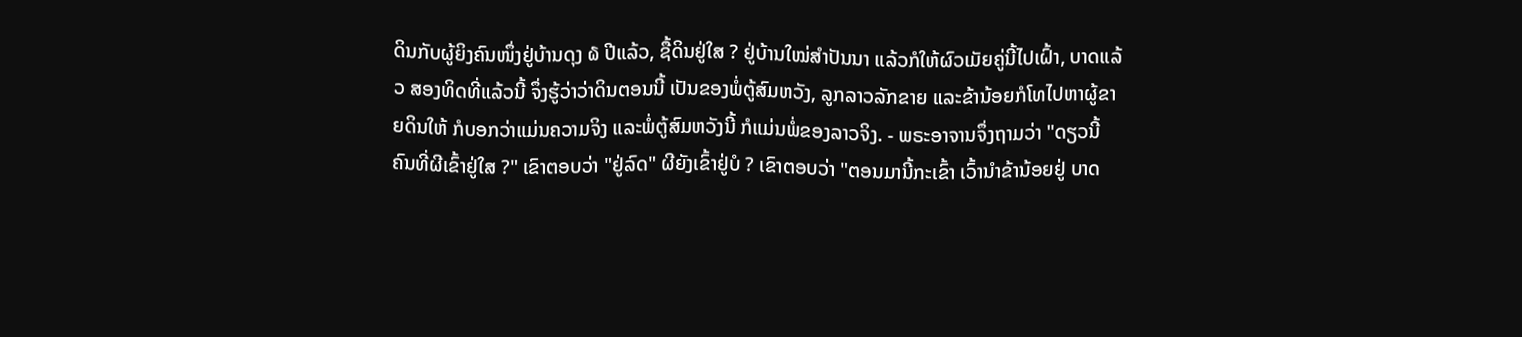ດິນກັບຜູ້ຍິງຄົນໜຶ່ງຢູ່ບ້ານດຸງ ໖ ປີແລ້ວ, ຊື້ດິນຢູ່ໃສ ? ຢູ່ບ້ານໃໝ່ສໍາປັນນາ ແລ້ວກໍໃຫ້ຜົວເມັຍຄູ່ນີ້ໄປເຝົ້າ, ບາດແລ້ວ ສອງທິດທີ່ແລ້ວນີ້ ຈຶ່ງຮູ້ວ່າວ່າດິນຕອນນີ້ ເປັນຂອງພໍ່ຕູ້ສົມຫວັງ, ລູກລາວລັກຂາຍ ແລະຂ້ານ້ອຍກໍໂທໄປຫາຜູ້ຂາຍດິນໃຫ້ ກໍບອກວ່າແມ່ນຄວາມຈິງ ແລະພໍ່ຕູ້ສົມຫວັງນີ້ ກໍແມ່ນພໍ່ຂອງລາວຈິງ. - ພຣະອາຈານຈຶ່ງຖາມວ່າ "ດຽວນີ້ຄົນທີ່ຜີເຂົ້າຢູ່ໃສ ?" ເຂົາຕອບວ່າ "ຢູ່ລົດ" ຜີຍັງເຂົ້າຢູ່ບໍ ? ເຂົາຕອບວ່າ "ຕອນມານີ້ກະເຂົ້າ ເວົ້ານໍາຂ້ານ້ອຍຢູ່ ບາດ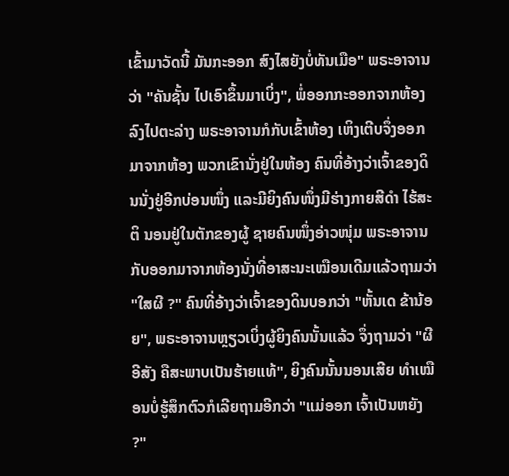ເຂົ້າມາວັດນີ້ ມັນກະອອກ ສົງໄສຍັງບໍ່ທັນເມືອ" ພຣະອາຈານວ່າ "ຄັນຊັ້ນ ໄປເອົາຂຶ້ນມາເບິ່ງ", ພໍ່ອອກກະອອກຈາກຫ້ອງລົງໄປຕະລ່າງ ພຣະອາຈານກໍກັບເຂົ້າຫ້ອງ ເຫິງເຕີບຈຶ່ງອອກ ມາຈາກຫ້ອງ ພວກເຂົານັ່ງຢູ່ໃນຫ້ອງ ຄົນທີ່ອ້າງວ່າເຈົ້າຂອງດິນນັ່ງຢູ່ອີກບ່ອນໜຶ່ງ ແລະມີຍິງຄົນໜຶ່ງມີຮ່າງກາຍສີດໍາ ໄຮ້ສະຕິ ນອນຢູ່ໃນຕັກຂອງຜູ້ ຊາຍຄົນໜຶ່ງອ່າວໜຸ່ມ ພຣະອາຈານກັບອອກມາຈາກຫ້ອງນັ່ງທີ່ອາສະນະເໝືອນເດີມແລ້ວຖາມວ່າ "ໃສຜີ ?" ຄົນທີ່ອ້າງວ່າເຈົ້າຂອງດິນບອກວ່າ "ຫັ້ນເດ ຂ້ານ້ອຍ", ພຣະອາຈານຫຼຽວເບິ່ງຜູ້ຍິງຄົນນັ້ນແລ້ວ ຈຶ່ງຖາມວ່າ "ຜີອີສັງ ຄືສະພາບເປັນຮ້າຍແທ້", ຍິງຄົນນັ້ນນອນເສີຍ ທໍາເໝືອນບໍ່ຮູ້ສຶກຕົວກໍເລີຍຖາມອີກວ່າ "ແມ່ອອກ ເຈົ້າເປັນຫຍັງ ?"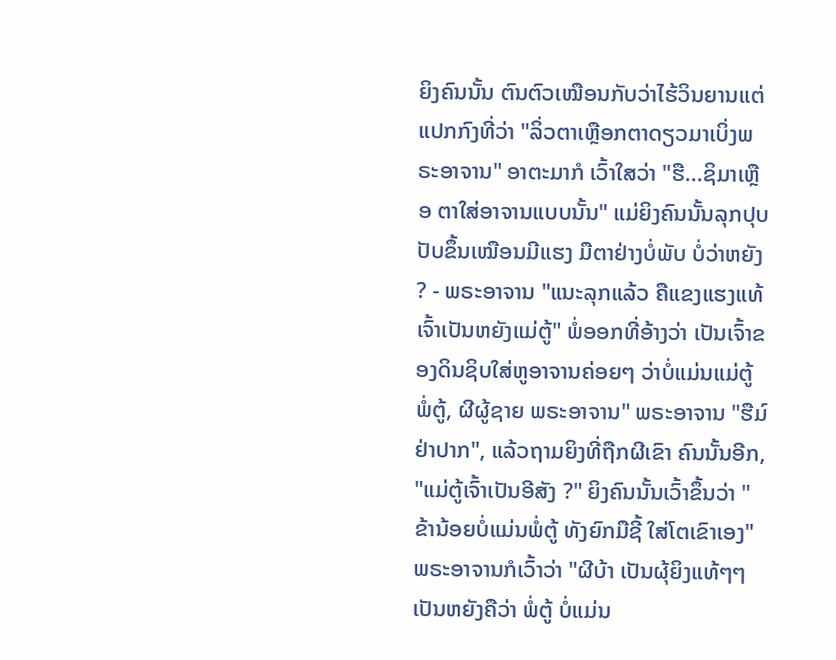ຍິງຄົນນັ້ນ ຕົນຕົວເໝືອນກັບວ່າໄຮ້ວິນຍານແຕ່ແປກກົງທີ່ວ່າ "ລິ່ວຕາເຫຼືອກຕາດຽວມາເບິ່ງພຣະອາຈານ" ອາຕະມາກໍ ເວົ້າໃສວ່າ "ຮື...ຊິມາເຫຼືອ ຕາໃສ່ອາຈານແບບນັ້ນ" ແມ່ຍິງຄົນນັ້ນລຸກປຸບປັບຂຶ້ນເໝືອນມີແຮງ ມືຕາຢ່າງບໍ່ພັບ ບໍ່ວ່າຫຍັງ ? - ພຣະອາຈານ "ແນະລຸກແລ້ວ ຄືແຂງແຮງແທ້ ເຈົ້າເປັນຫຍັງແມ່ຕູ້" ພໍ່ອອກທີ່ອ້າງວ່າ ເປັນເຈົ້າຂອງດິນຊິບໃສ່ຫູອາຈານຄ່ອຍໆ ວ່າບໍ່ແມ່ນແມ່ຕູ້ ພໍ່ຕູ້, ຜີຜູ້ຊາຍ ພຣະອາຈານ" ພຣະອາຈານ "ຮືມ໌ ຢ່າປາກ", ແລ້ວຖາມຍິງທີ່ຖືກຜີເຂົາ ຄົນນັ້ນອີກ, "ແມ່ຕູ້ເຈົ້າເປັນອີສັງ ?" ຍິງຄົນນັ້ນເວົ້າຂຶ້ນວ່າ "ຂ້ານ້ອຍບໍ່ແມ່ນພໍ່ຕູ້ ທັງຍົກມືຊີ້ ໃສ່ໂຕເຂົາເອງ" ພຣະອາຈານກໍເວົ້າວ່າ "ຜີບ້າ ເປັນຜຸ້ຍິງແທ້ໆໆ ເປັນຫຍັງຄືວ່າ ພໍ່ຕູ້ ບໍ່ແມ່ນ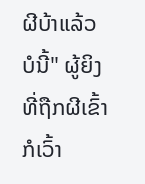ຜີບ້າແລ້ວບໍນີ້" ຜູ້ຍິງທີ່ຖືກຜີເຂົ້າ ກໍເວົ້າ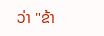ວ່າ "ຂ້າ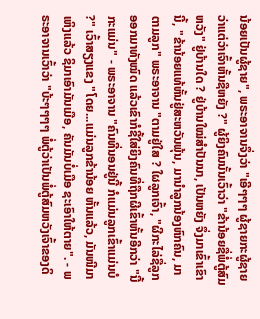ນ້ອຍເປັນຜູ້ຊາຍ", ພຣະອາຈານຈຶ່ງວ່າ "ເອີໆໆໆ ຜູ້ຊາຍກະຜູ້ຊາຍ ວ່າແຕ່ວ່າເຈົ້າຫັ້ນຊືຫຍັງ ?" ຜູ້ຍິງຄົນນັ້ນເວົ້າວ່າ "ຂ້ານ້ອຍຊື່ພໍ່ຕູ້ສົມຫວັງ" ຢູ່ບ້ານໃດ ? ຢູ່ບ້ານໃໝ່ສໍາປັນນາ, ເປັນຫຍັງ ຈຶ່ງມາເຂົ້າເຂົານີ້, "ຂ້ານ້ອຍແທ້ຫັ້ນຢູ່ສະຫວັນພຸ້ນ, ມານໍາລູກນ້ອງຫົກຄົນ, ມາຕາມລູກ" ພຣະອາຈານ "ຕາມຢູ່ໃສ ? ໃຜລູກເຈົ້າ, "ຜີກະໄລ່ຊື່ລູກ ອອກມາທັງໝົດ ແລ້ວເຂົາກໍຊີ້ໃສ່ຍິງຄົນທີ່ຖືກຜີເຂົ້າຫັ້ນອີກວ່າ "ນີ້ກະແມ່ນ" - ພຣະອາຈານ "ຄົນທີ່ນອນຢູ່ນີ້ ກໍແມ່ນລູກເຂົ້າແມ່ນບໍ ?" ເວົ້າສຽງແຂງ "ໂດຍ...ແມ່ນລູກຂ້ານ້ອຍ ຫັ້ນແລ້ວ, ມັນໜີມາເຫິງແລ້ວ ຊິມາເອົາມັນເມືອ, ຄັນມັນບໍ່ເມືອ ຊະເອົາໃຫ້ຕາຍ". - ພຣະອາຈານເວົ້າວ່າ "ບ້ະໆໆໆໆ ພໍ່ຕູ້ວ່າເປັນພໍ່ຕູ້ສົມຫວັງເຈົ້າຂອງດິ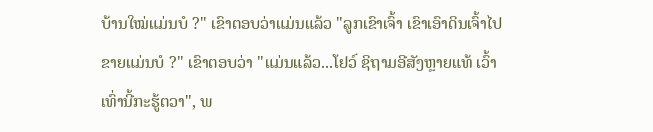ບ້ານໃໝ່ແມ່ນບໍ ?" ເຂົາຕອບວ່າແມ່ນແລ້ວ "ລູກເຂົາເຈົ້າ ເຂົາເອົາດິນເຈົ້າໄປຂາຍແມ່ນບໍ ?" ເຂົາຕອບວ່າ "ແມ່ນແລ້ວ...ໂຢວ໌ ຊິຖາມອີສັງຫຼາຍແທ້ ເວົ້າເທົ່ານີ້ກະຮູ້ຕວາ", ພ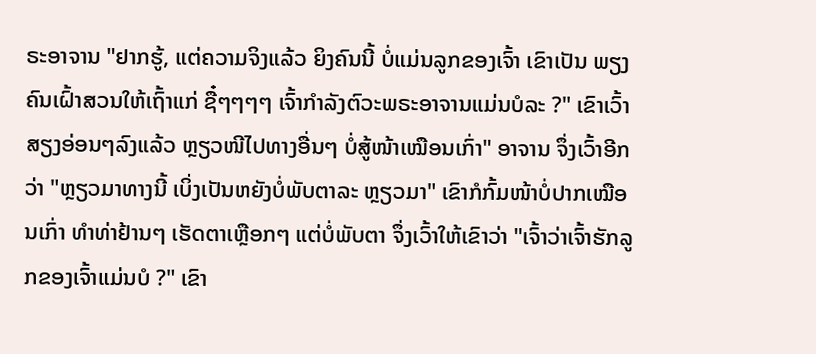ຣະອາຈານ "ຢາກຮູ້, ແຕ່ຄວາມຈິງແລ້ວ ຍິງຄົນນີ້ ບໍ່ແມ່ນລູກຂອງເຈົ້າ ເຂົາເປັນ ພຽງຄົນເຝົ້າສວນໃຫ້ເຖົ້າແກ່ ຊື໋ໆໆໆໆ ເຈົ້າກໍາລັງຕົວະພຣະອາຈານແມ່ນບໍລະ ?" ເຂົາເວົ້າສຽງອ່ອນໆລົງແລ້ວ ຫຼຽວໜີໄປທາງອື່ນໆ ບໍ່ສູ້ໜ້າເໝືອນເກົ່າ" ອາຈານ ຈຶ່ງເວົ້າອີກວ່າ "ຫຼຽວມາທາງນີ້ ເບິ່ງເປັນຫຍັງບໍ່ພັບຕາລະ ຫຼຽວມາ" ເຂົາກໍກົ້ມໜ້າບໍ່ປາກເໝືອນເກົ່າ ທໍາທ່າຢ້ານໆ ເຮັດຕາເຫຼືອກໆ ແຕ່ບໍ່ພັບຕາ ຈຶ່ງເວົ້າໃຫ້ເຂົາວ່າ "ເຈົ້າວ່າເຈົ້າຮັກລູກຂອງເຈົ້າແມ່ນບໍ ?" ເຂົາ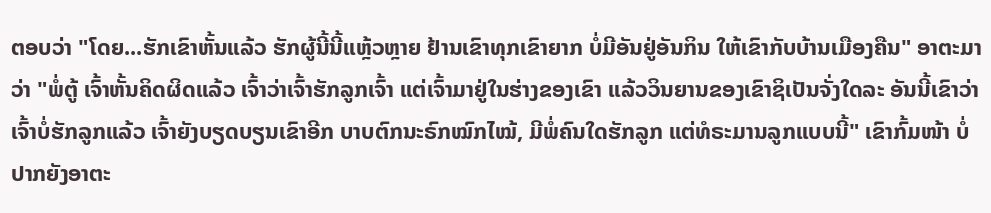ຕອບວ່າ "ໂດຍ...ຮັກເຂົາຫັ້ນແລ້ວ ຮັກຜູ້ນີ້ນີ້ແຫຼ້ວຫຼາຍ ຢ້ານເຂົາທຸກເຂົາຍາກ ບໍ່ມີອັນຢູ່ອັນກິນ ໃຫ້ເຂົາກັບບ້ານເມືອງຄືນ" ອາຕະມາວ່າ "ພໍ່ຕູ້ ເຈົ້າຫັ້ນຄິດຜິດແລ້ວ ເຈົ້າວ່າເຈົ້າຮັກລູກເຈົ້າ ແຕ່ເຈົ້າມາຢູ່ໃນຮ່າງຂອງເຂົາ ແລ້ວວິນຍານຂອງເຂົາຊິເປັນຈັ່ງໃດລະ ອັນນີ້ເຂົາວ່າເຈົ້າບໍ່ຮັກລູກແລ້ວ ເຈົ້າຍັງບຽດບຽນເຂົາອີກ ບາບຕົກນະຣົກໝົກໄໝ້, ມີພໍ່ຄົນໃດຮັກລູກ ແຕ່ທໍຣະມານລູກແບບນີ້" ເຂົາກົ້ມໜ້າ ບໍ່ປາກຍັງອາຕະ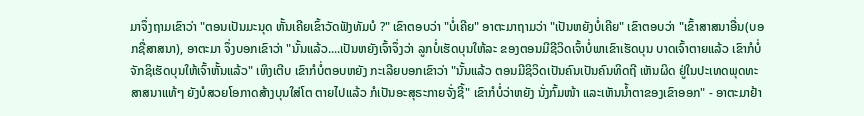ມາຈຶ່ງຖາມເຂົາວ່າ "ຕອນເປັນມະນຸດ ຫັ້ນເຄີຍເຂົ້າວັດຟັງທັມບໍ ?" ເຂົາຕອບວ່າ "ບໍ່ເຄີຍ" ອາຕະມາຖາມວ່າ "ເປັນຫຍັງບໍ່ເຄີຍ" ເຂົາຕອບວ່າ "ເຂົ້າສາສນາອື່ນ(ບອກຊື່ສາສນາ), ອາຕະມາ ຈຶ່ງບອກເຂົາວ່າ "ນັ້ນແລ້ວ....ເປັນຫຍັງເຈົ້າຈຶ່ງວ່າ ລູກບໍ່ເຮັດບຸນໃຫ້ລະ ຂອງຕອນມີຊີວິດເຈົ້າບໍ່ພາເຂົາເຮັດບຸນ ບາດເຈົ້າຕາຍແລ້ວ ເຂົາກໍບໍ່ຈັກຊິເຮັດບຸນໃຫ້ເຈົ້າຫັ້ນແລ້ວ" ເຫິງເຕີບ ເຂົາກໍບໍ່ຕອບຫຍັງ ກະເລີຍບອກເຂົາວ່າ "ນັ້ນແລ້ວ ຕອນມີຊິວິດເປັນຄົນເປັນຄົນທິດຖີ ເຫັນຜິດ ຢູ່ໃນປະເທດພຸດທະສາສນາແທ້ໆ ຍັງບໍສວຍໂອກາດສ້າງບຸນໃສ່ໂຕ ຕາຍໄປແລ້ວ ກໍເປັນອະສຸຣະກາຍຈັ່ງຊີ້" ເຂົາກໍບໍ່ວ່າຫຍັງ ນັ່ງກົ້ມໜ້າ ແລະເຫັນນໍ້າຕາຂອງເຂົາອອກ" - ອາຕະມາຢ້າ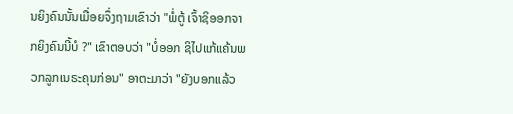ນຍິງຄົນນັ້ນເມື່ອຍຈຶ່ງຖາມເຂົາວ່າ "ພໍ່ຕູ້ ເຈົ້າຊິອອກຈາກຍິງຄົນນີ້ບໍ ?" ເຂົາຕອບວ່າ "ບໍ່ອອກ ຊິໄປແກ້ແຄ້ນພວກລູກເນຣະຄຸນກ່ອນ" ອາຕະມາວ່າ "ຍັງບອກແລ້ວ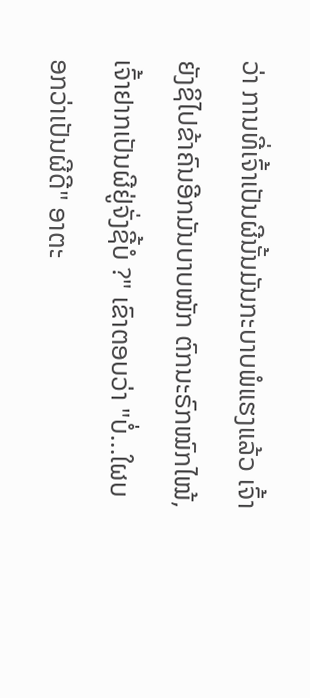ວ່າ ການທີ່ເຈົ້າເປັນຜີນັ້ນມັນກະບາບພໍແຮງແລ້ວ ເຈົ້າຍັງຊິໄປຂ້າຄົນອີກມັນບາບໜັກ ຕົກນະຣົກໝົກໄໝ້, ເຈົ້າຢາກເປັນຜີຢູ່ຈັ່ງຊີ້ບໍ ?" ເຂົາຕອບວ່າ "ບໍ່...ໃຜບອກວ່າເປັນຜີດີ" ອາຕະ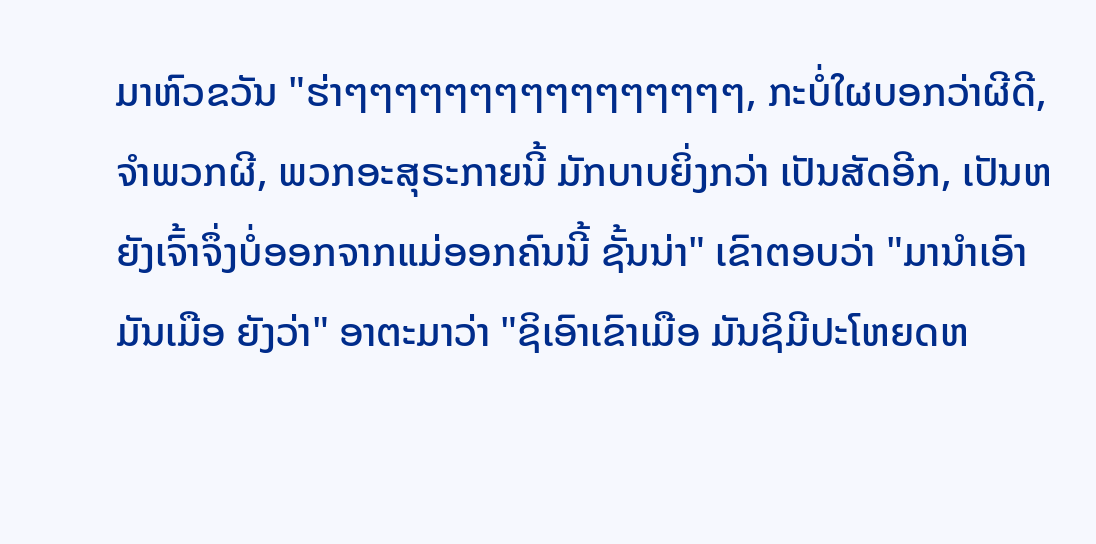ມາຫົວຂວັນ "ຮ່າໆໆໆໆໆໆໆໆໆໆໆໆໆໆໆໆ, ກະບໍ່ໃຜບອກວ່າຜີດີ, ຈໍາພວກຜີ, ພວກອະສຸຣະກາຍນີ້ ມັກບາບຍິ່ງກວ່າ ເປັນສັດອີກ, ເປັນຫຍັງເຈົ້າຈຶ່ງບໍ່ອອກຈາກແມ່ອອກຄົນນີ້ ຊັ້ນນ່າ" ເຂົາຕອບວ່າ "ມານໍາເອົາມັນເມືອ ຍັງວ່າ" ອາຕະມາວ່າ "ຊິເອົາເຂົາເມືອ ມັນຊິມີປະໂຫຍດຫ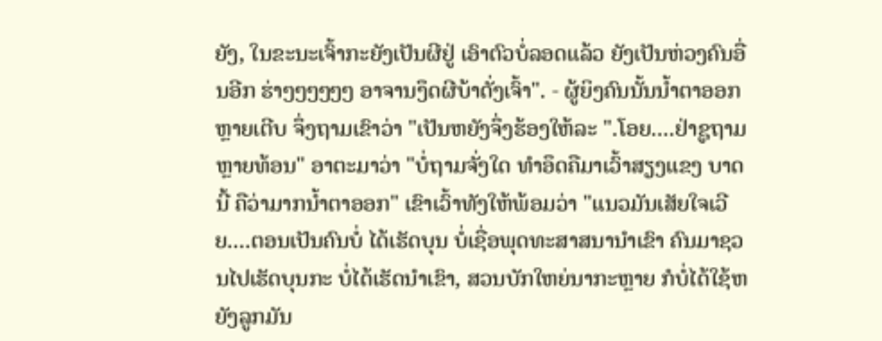ຍັງ, ໃນຂະນະເຈົ້າກະຍັງເປັນຜີຢູ່ ເອົາຕົວບໍ່ລອດແລ້ວ ຍັງເປັນຫ່ວງຄົນອື່ນອີກ ຮ່າໆໆໆໆໆໆ ອາຈານງຶດຜີບ້າດັ່ງເຈົ້າ". - ຜູ້ຍິງຄົນນັ້ນນໍ້າຕາອອກ ຫຼາຍເຕີບ ຈຶ່ງຖາມເຂົາວ່າ "ເປັນຫຍັງຈຶ່ງຮ້ອງໃຫ້ລະ ".ໂອຍ....ຢ່າຊູຖາມຫຼາຍທ້ອນ" ອາຕະມາວ່າ "ບໍ່ຖາມຈັ່ງໃດ ທໍາອຶດຄືມາເວົ້າສຽງແຂງ ບາດນີ້ ຄືວ່າມາກນໍ້າຕາອອກ" ເຂົາເວົ້າທັງໃຫ້ພ້ອມວ່າ "ແນວມັນເສັຍໃຈເວີຍ....ຕອນເປັນຄົນບໍ່ ໄດ້ເຮັດບຸນ ບໍ່ເຊື່ອພຸດທະສາສນານໍາເຂົາ ຄົນມາຊວນໄປເຮັດບຸນກະ ບໍ່ໄດ້ເຮັດນໍາເຂົາ, ສວນບັກໃຫຍ່ນາກະຫຼາຍ ກໍບໍ່ໄດ້ໃຊ້ຫຍັງລູກມັນ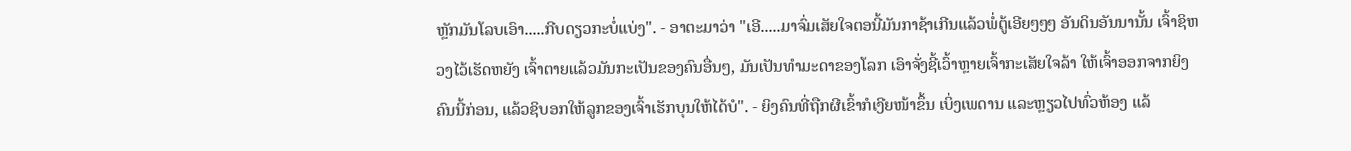ຫຼັກມັນໂລບເອົາ.....ກີບດຽວກະບໍ່ແບ່ງ". - ອາຕະມາວ່າ "ເອີ.....ມາຈົ່ມເສັຍໃຈຕອນີ້ມັນກາຊ້າເກີນແລ້ວພໍ່ຕູ້ເອີຍໆໆໆ ອັນດິນອັນນານັ້ນ ເຈົ້າຊິຫວງໄວ້ເຮັດຫຍັງ ເຈົ້າຕາຍແລ້ວມັນກະເປັນຂອງຄົນອື່ນໆ, ມັນເປັນທໍາມະດາຂອງໂລກ ເອົາຈັ່ງຊີ້ເວົ້າຫຼາຍເຈົ້າກະເສັຍໃຈລ້າ ໃຫ້ເຈົ້າອອກຈາກຍິງຄົນນີ້ກ່ອນ, ແລ້ວຊິບອກໃຫ້ລູກຂອງເຈົ້າເຮັກບຸນໃຫ້ໄດ້ບໍ". - ຍິງຄົນທີ່ຖືກຜີເຂົ້າກໍເງີຍໜ້າຂຶ້ນ ເບິ່ງເພດານ ແລະຫຼຽວໄປທົ່ວຫ້ອງ ແລ້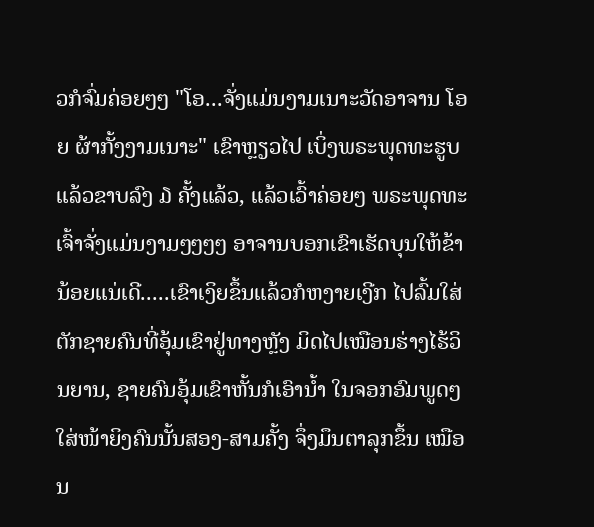ວກໍຈົ່ມຄ່ອຍໆໆ "ໂອ...ຈັ່ງແມ່ນງາມເນາະວັດອາຈານ ໂອຍ ຜ້າກັ້ງງາມເນາະ" ເຂົາຫຼຽວໄປ ເບິ່ງພຣະພຸດທະຮູບແລ້ວຂາບລົງ ໓ ຄັ້ງແລ້ວ, ແລ້ວເວົ້າຄ່ອຍໆ ພຣະພຸດທະເຈົ້າຈັ່ງແມ່ນງາມໆໆໆໆ ອາຈານບອກເຂົາເຮັດບຸນໃຫ້ຂ້ານ້ອຍແນ່ເດີ.....ເຂົາເງິຍຂຶ້ນແລ້ວກໍຫງາຍເງີກ ໄປລົ້ມໃສ່ຕັກຊາຍຄົນທີ່ອຸ້ມເຂົາຢູ່ທາງຫຼັງ ມິດໄປເໝືອນຮ່າງໄຮ້ວິນຍານ, ຊາຍຄົນອຸ້ມເຂົາຫັ້ນກໍເອົານໍ້າ ໃນຈອກອົມພູດໆ ໃສ່ໜ້າຍິງຄົນນັ້ນສອງ-ສາມຄັ້ງ ຈຶ່ງມຶນຕາລຸກຂຶ້ນ ເໝືອນ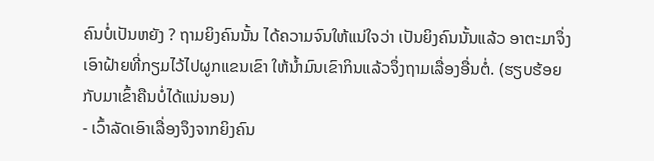ຄົນບໍ່ເປັນຫຍັງ ? ຖາມຍິງຄົນນັ້ນ ໄດ້ຄວາມຈົນໃຫ້ແນ່ໃຈວ່າ ເປັນຍິງຄົນນັ້ນແລ້ວ ອາຕະມາຈຶ່ງເອົາຝ້າຍທີ່ກຽມໄວ້ໄປຜູກແຂນເຂົາ ໃຫ້ນໍ້າມົນເຂົາກິນແລ້ວຈຶ່ງຖາມເລື່ອງອື່ນຕໍ່. (ຮຽບຮ້ອຍກັບມາເຂົ້າຄືນບໍ່ໄດ້ແນ່ນອນ)
- ເວົ້າລັດເອົາເລື່ອງຈຶງຈາກຍິງຄົນ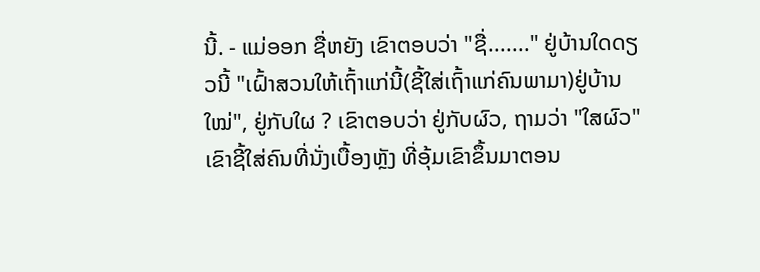ນີ້. - ແມ່ອອກ ຊື່ຫຍັງ ເຂົາຕອບວ່າ "ຊື່......." ຢູ່ບ້ານໃດດຽວນີ້ "ເຝົ້າສວນໃຫ້ເຖົ້າແກ່ນີ້(ຊີ້ໃສ່ເຖົ້າແກ່ຄົນພາມາ)ຢູ່ບ້ານໃໝ່", ຢູ່ກັບໃຜ ? ເຂົາຕອບວ່າ ຢູ່ກັບຜົວ, ຖາມວ່າ "ໃສຜົວ" ເຂົາຊີ້ໃສ່ຄົນທີ່ນັ່ງເບື້ອງຫຼັງ ທີ່ອຸ້ມເຂົາຂຶ້ນມາຕອນ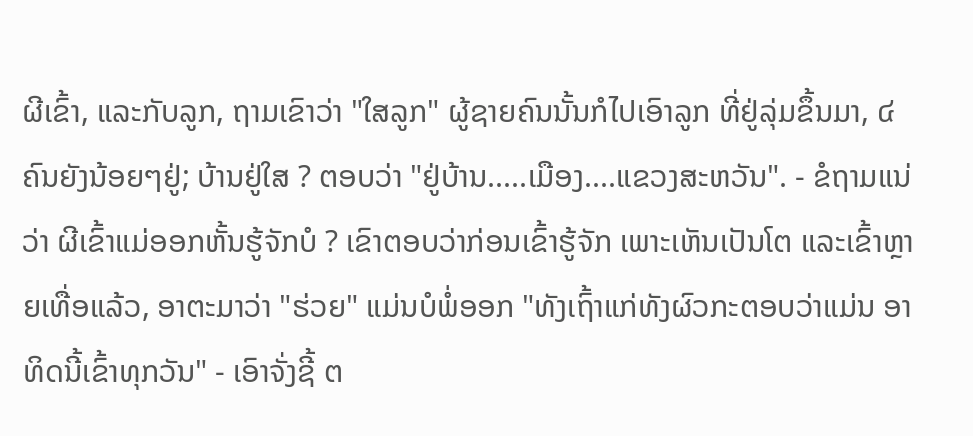ຜີເຂົ້າ, ແລະກັບລູກ, ຖາມເຂົາວ່າ "ໃສລູກ" ຜູ້ຊາຍຄົນນັ້ນກໍໄປເອົາລູກ ທີ່ຢູ່ລຸ່ມຂຶ້ນມາ, ໔ ຄົນຍັງນ້ອຍໆຢູ່; ບ້ານຢູ່ໃສ ? ຕອບວ່າ "ຢູ່ບ້ານ.....ເມືອງ....ແຂວງສະຫວັນ". - ຂໍຖາມແນ່ວ່າ ຜີເຂົ້າແມ່ອອກຫັ້ນຮູ້ຈັກບໍ ? ເຂົາຕອບວ່າກ່ອນເຂົ້າຮູ້ຈັກ ເພາະເຫັນເປັນໂຕ ແລະເຂົ້າຫຼາຍເທື່ອແລ້ວ, ອາຕະມາວ່າ "ຮ່ວຍ" ແມ່ນບໍພໍ່ອອກ "ທັງເຖົ້າແກ່ທັງຜົວກະຕອບວ່າແມ່ນ ອາທິດນີ້ເຂົ້າທຸກວັນ" - ເອົາຈັ່ງຊີ້ ຕ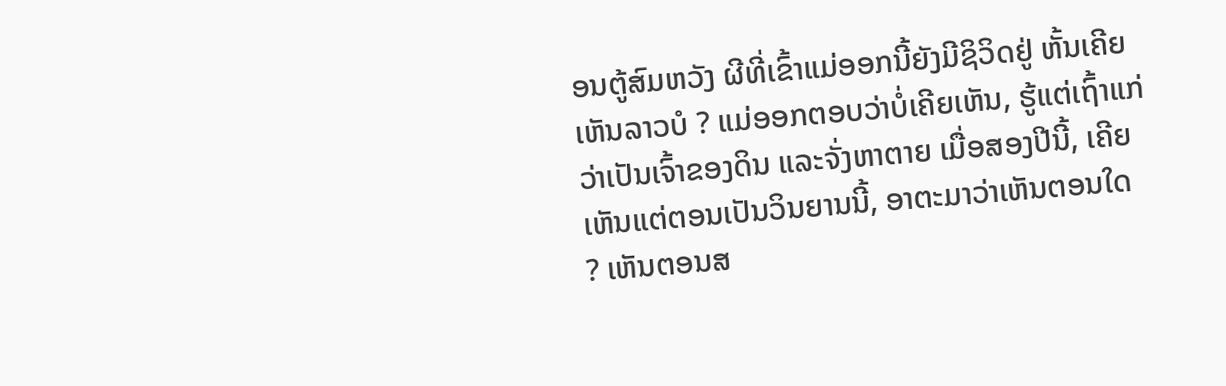ອນຕູ້ສົມຫວັງ ຜີທີ່ເຂົ້າແມ່ອອກນີ້ຍັງມີຊິວິດຢູ່ ຫັ້ນເຄີຍເຫັນລາວບໍ ? ແມ່ອອກຕອບວ່າບໍ່ເຄີຍເຫັນ, ຮູ້ແຕ່ເຖົ້າແກ່ວ່າເປັນເຈົ້າຂອງດິນ ແລະຈັ່ງຫາຕາຍ ເມື່ອສອງປີນີ້, ເຄີຍເຫັນແຕ່ຕອນເປັນວິນຍານນີ້, ອາຕະມາວ່າເຫັນຕອນໃດ ? ເຫັນຕອນສ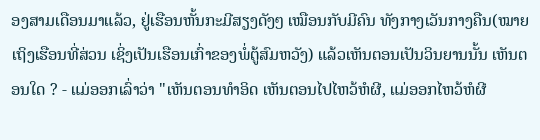ອງສາມເດືອນມາແລ້ວ, ຢູ່ເຮືອນຫັ້ນກະມີສຽງດັງໆ ເໝືອນກັບມີຄົນ ທັງກາງເວັນກາງຄືນ(ໝາຍເຖິງເຮືອນທີ່ສ່ວນ ເຊິ່ງເປັນເຮືອນເກົ່າຂອງພໍ່ຕູ້ສົມຫວັງ) ແລ້ວເຫັນຕອນເປັນວິນຍານນັ້ນ ເຫັນຕອນໃດ ? - ແມ່ອອກເລົ່າວ່າ "ເຫັນຕອນທໍາອິດ ເຫັນຕອນໄປໄຫວ້ຫໍຜີ, ແມ່ອອກໄຫວ້ຫໍຜີ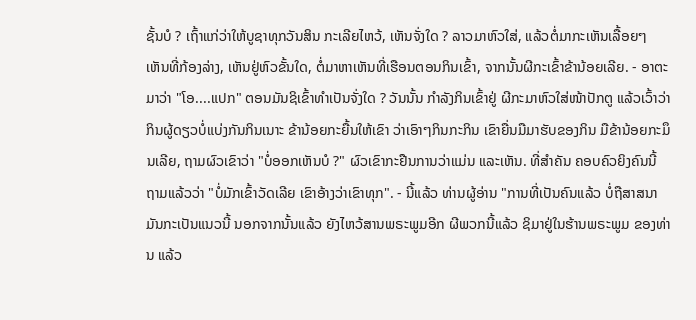ຊັ້ນບໍ ? ເຖົ້າແກ່ວ່າໃຫ້ບູຊາທຸກວັນສິນ ກະເລີຍໄຫວ້, ເຫັນຈັ່ງໃດ ? ລາວມາຫົວໃສ່, ແລ້ວຕໍ່ມາກະເຫັນເລື້ອຍໆ ເຫັນທີ່ກ້ອງລ່າງ, ເຫັນຢູ່ຫົວຂັ້ນໃດ, ຕໍ່ມາຫາເຫັນທີ່ເຮືອນຕອນກິນເຂົ້າ, ຈາກນັ້ນຜີກະເຂົ້າຂ້ານ້ອຍເລີຍ. - ອາຕະມາວ່າ "ໂອ....ແປກ" ຕອນມັນຊິເຂົ້າທໍາເປັນຈັ່ງໃດ ? ວັນນັ້ນ ກໍາລັງກິນເຂົ້າຢູ່ ຜີກະມາຫົວໃສ່ໜ້າປັກຕູ ແລ້ວເວົ້າວ່າ ກິນຜູ້ດຽວບໍ່ແບ່ງກັນກິນເນາະ ຂ້ານ້ອຍກະຍື້ນໃຫ້ເຂົາ ວ່າເອົາໆກິນກະກິນ ເຂົາຍື່ນມືມາຮັບຂອງກິນ ມືຂ້ານ້ອຍກະມຶນເລີຍ, ຖາມຜົວເຂົາວ່າ "ບໍ່ອອກເຫັນບໍ ?" ຜົວເຂົາກະຢືນການວ່າແມ່ນ ແລະເຫັນ. ທີ່ສໍາຄັນ ຄອບຄົວຍິງຄົນນີ້ ຖາມແລ້ວວ່າ "ບໍ່ມັກເຂົ້າວັດເລີຍ ເຂົາອ້າງວ່າເຂົາທຸກ". - ນີ້ແລ້ວ ທ່ານຜູ້ອ່ານ "ການທີ່ເປັນຄົນແລ້ວ ບໍ່ຖືສາສນາ ມັນກະເປັນແນວນີ້ ນອກຈາກນັ້ນແລ້ວ ຍັງໄຫວ້ສານພຣະພູມອີກ ຜີພວກນີ້ແລ້ວ ຊິມາຢູ່ໃນຮ້ານພຣະພູມ ຂອງທ່ານ ແລ້ວ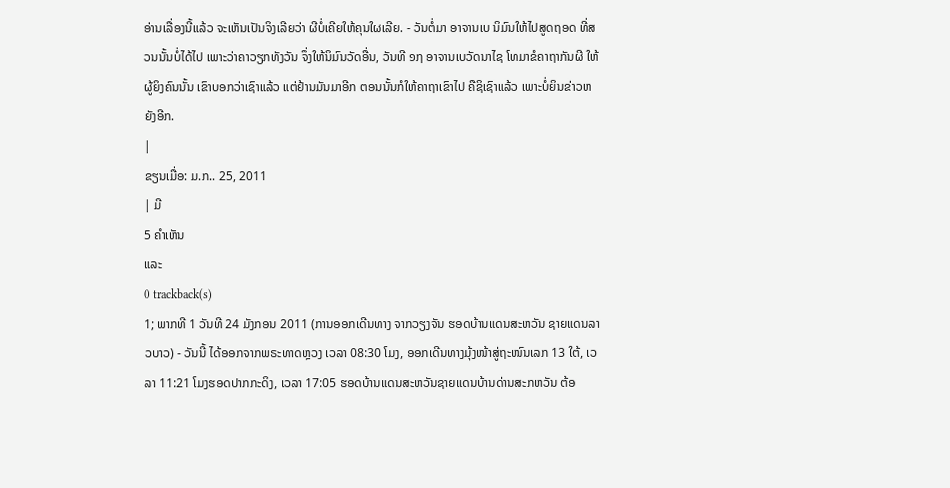ອ່ານເລື່ອງນີ້ແລ້ວ ຈະເຫັນເປັນຈິງເລີຍວ່າ ຜີບໍ່ເຄີຍໃຫ້ຄຸນໃຜເລີຍ. - ວັນຕໍ່ມາ ອາຈານເບ ນິມົນໃຫ້ໄປສູດຖອດ ທີ່ສວນນັ້ນບໍ່ໄດ້ໄປ ເພາະວ່າຄາວຽກທັງວັນ ຈຶ່ງໃຫ້ນິມົນວັດອື່ນ, ວັນທີ ໑໗ ອາຈານເບວັດນາໄຊ ໂທມາຂໍຄາຖາກັນຜີ ໃຫ້ຜູ້ຍິງຄົນນັ້ນ ເຂົາບອກວ່າເຊົາແລ້ວ ແຕ່ຢ້ານມັນມາອີກ ຕອນນັ້ນກໍໃຫ້ຄາຖາເຂົາໄປ ຄືຊິເຊົາແລ້ວ ເພາະບໍ່ຍິນຂ່າວຫຍັງອີກ.
|
ຂຽນເມື່ອ: ມ.ກ.. 25, 2011
| ມີ
5 ຄຳເຫັນ
ແລະ
0 trackback(s)
1; ພາກທີ 1 ວັນທີ 24 ມັງກອນ 2011 (ການອອກເດີນທາງ ຈາກວຽງຈັນ ຮອດບ້ານແດນສະຫວັນ ຊາຍແດນລາວບາວ) - ວັນນີ້ ໄດ້ອອກຈາກພຣະທາດຫຼວງ ເວລາ 08:30 ໂມງ, ອອກເດີນທາງມຸ້ງໜ້າສູ່ຖະໜົນເລກ 13 ໃຕ້, ເວລາ 11:21 ໂມງຮອດປາກກະດິງ, ເວລາ 17:05 ຮອດບ້ານແດນສະຫວັນຊາຍແດນບ້ານດ່ານສະກຫວັນ ຕ້ອ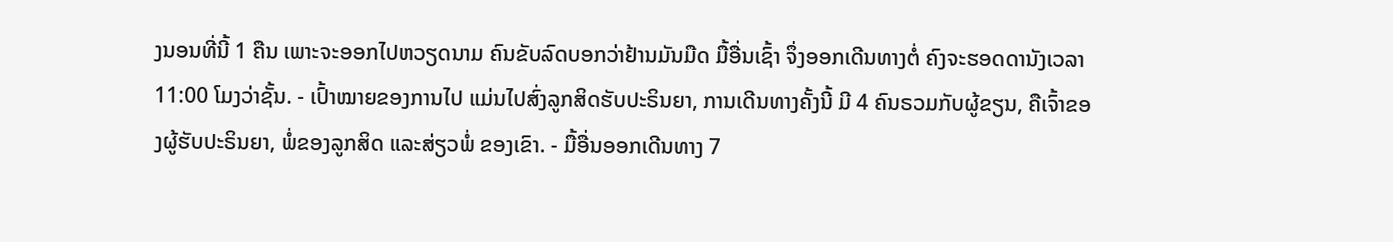ງນອນທີ່ນີ້ 1 ຄືນ ເພາະຈະອອກໄປຫວຽດນາມ ຄົນຂັບລົດບອກວ່າຢ້ານມັນມືດ ມື້ອື່ນເຊົ້າ ຈຶ່ງອອກເດີນທາງຕໍ່ ຄົງຈະຮອດດານັງເວລາ 11:00 ໂມງວ່າຊັ້ນ. - ເປົ້າໝາຍຂອງການໄປ ແມ່ນໄປສົ່ງລູກສິດຮັບປະຣິນຍາ, ການເດີນທາງຄັ້ງນີ້ ມີ 4 ຄົນຣວມກັບຜູ້ຂຽນ, ຄືເຈົ້າຂອງຜູ້ຮັບປະຣິນຍາ, ພໍ່ຂອງລູກສິດ ແລະສ່ຽວພໍ່ ຂອງເຂົາ. - ມື້ອື່ນອອກເດີນທາງ 7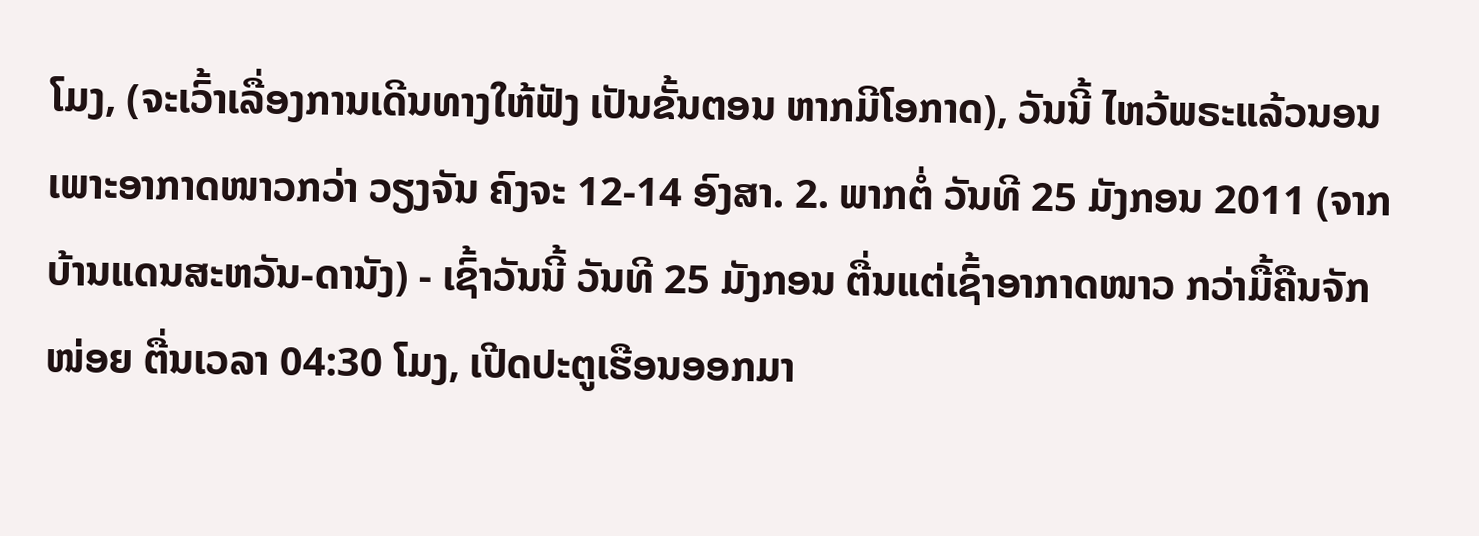ໂມງ, (ຈະເວົ້າເລື່ອງການເດີນທາງໃຫ້ຟັງ ເປັນຂັ້ນຕອນ ຫາກມີໂອກາດ), ວັນນີ້ ໄຫວ້ພຣະແລ້ວນອນ ເພາະອາກາດໜາວກວ່າ ວຽງຈັນ ຄົງຈະ 12-14 ອົງສາ. 2. ພາກຕໍ່ ວັນທີ 25 ມັງກອນ 2011 (ຈາກບ້ານແດນສະຫວັນ-ດານັງ) - ເຊົ້າວັນນີ້ ວັນທີ 25 ມັງກອນ ຕື່ນແຕ່ເຊົ້າອາກາດໜາວ ກວ່າມື້ຄືນຈັກໜ່ອຍ ຕື່ນເວລາ 04:30 ໂມງ, ເປີດປະຕູເຮືອນອອກມາ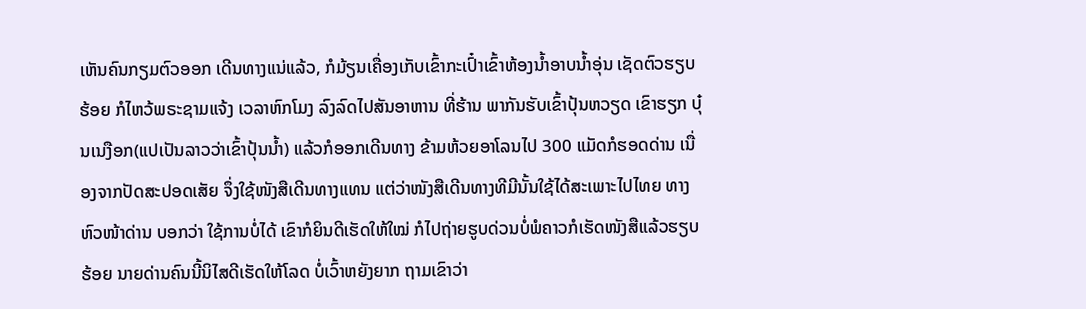ເຫັນຄົນກຽມຕົວອອກ ເດີນທາງແນ່ແລ້ວ, ກໍມ້ຽນເຄື່ອງເກັບເຂົ້າກະເປົ໋າເຂົ້າຫ້ອງນໍ້າອາບນໍ້າອຸ່ນ ເຊັດຕົວຮຽບຮ້ອຍ ກໍໄຫວ້ພຣະຊາມແຈ້ງ ເວລາຫົກໂມງ ລົງລົດໄປສັນອາຫານ ທີ່ຮ້ານ ພາກັນຮັບເຂົ້າປຸ້ນຫວຽດ ເຂົາຮຽກ ບຸ໋ນເນງືອກ(ແປເປັນລາວວ່າເຂົ້າປຸ້ນນ້ຳ) ແລ້ວກໍອອກເດີນທາງ ຂ້າມຫ້ວຍອາໂລນໄປ 300 ແມັດກໍຮອດດ່ານ ເນື່ອງຈາກປັດສະປອດເສັຍ ຈຶ່ງໃຊ້ໜັງສືເດີນທາງແທນ ແຕ່ວ່າໜັງສືເດີນທາງທີມີນັ້ນໃຊ້ໄດ້ສະເພາະໄປໄທຍ ທາງຫົວໜ້າດ່ານ ບອກວ່າ ໃຊ້ການບໍ່ໄດ້ ເຂົາກໍຍິນດີເຮັດໃຫ້ໃໝ່ ກໍໄປຖ່າຍຮູບດ່ວນບໍ່ພໍຄາວກໍເຮັດໜັງສືແລ້ວຮຽບຮ້ອຍ ນາຍດ່ານຄົນນີ້ນິໄສດີເຮັດໃຫ້ໂລດ ບໍ່ເວົ້າຫຍັງຍາກ ຖາມເຂົາວ່າ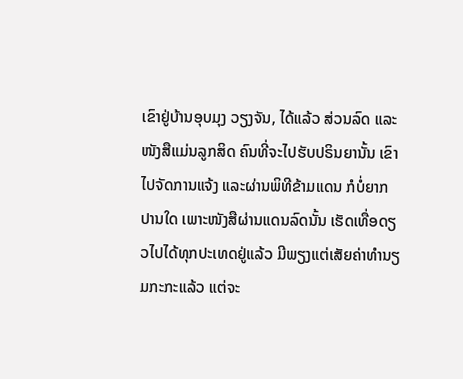ເຂົາຢູ່ບ້ານອຸບມຸງ ວຽງຈັນ, ໄດ້ແລ້ວ ສ່ວນລົດ ແລະໜັງສືແມ່ນລູກສິດ ຄົນທີ່ຈະໄປຮັບປຣິນຍານັ້ນ ເຂົາໄປຈັດການແຈ້ງ ແລະຜ່ານພິທີຂ້າມແດນ ກໍບໍ່ຍາກປານໃດ ເພາະໜັງສືຜ່ານແດນລົດນັ້ນ ເຮັດເທື່ອດຽວໄປໄດ້ທຸກປະເທດຢູ່ແລ້ວ ມີພຽງແຕ່ເສັຍຄ່າທໍານຽມກະກະແລ້ວ ແຕ່ຈະ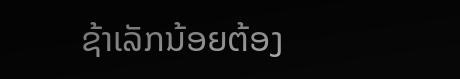ຊ້າເລັກນ້ອຍຕ້ອງ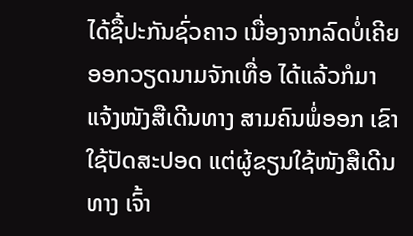ໄດ້ຊື້ປະກັນຊົ່ວຄາວ ເນື່ອງຈາກລົດບໍ່ເຄີຍອອກວຽດນາມຈັກເທື່ອ ໄດ້ແລ້ວກໍມາແຈ້ງໜັງສືເດີນທາງ ສາມຄົນພໍ່ອອກ ເຂົາໃຊ້ປັດສະປອດ ແຕ່ຜູ້ຂຽນໃຊ້ໜັງສືເດີນທາງ ເຈົ້າ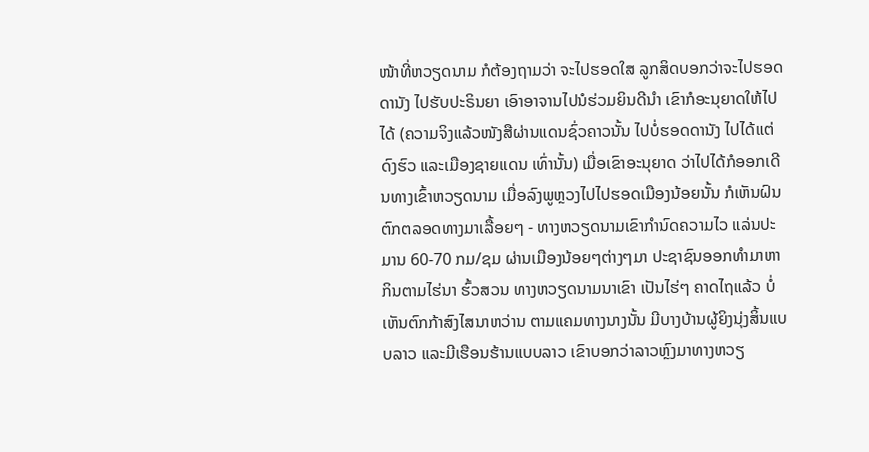ໜ້າທີ່ຫວຽດນາມ ກໍຕ້ອງຖາມວ່າ ຈະໄປຮອດໃສ ລູກສິດບອກວ່າຈະໄປຮອດດານັງ ໄປຮັບປະຣິນຍາ ເອົາອາຈານໄປນໍຮ່ວມຍິນດີນໍາ ເຂົາກໍອະນຸຍາດໃຫ້ໄປໄດ້ (ຄວາມຈິງແລ້ວໜັງສືຜ່ານແດນຊົ່ວຄາວນັ້ນ ໄປບໍ່ຮອດດານັງ ໄປໄດ້ແຕ່ດົງຮົວ ແລະເມືອງຊາຍແດນ ເທົ່ານັ້ນ) ເມື່ອເຂົາອະນຸຍາດ ວ່າໄປໄດ້ກໍອອກເດີນທາງເຂົ້າຫວຽດນາມ ເມື່ອລົງພູຫຼວງໄປໄປຮອດເມືອງນ້ອຍນັ້ນ ກໍເຫັນຝົນຕົກຕລອດທາງມາເລື້ອຍໆ - ທາງຫວຽດນາມເຂົາກໍານົດຄວາມໄວ ແລ່ນປະມານ 60-70 ກມ/ຊມ ຜ່ານເມືອງນ້ອຍໆຕ່າງໆມາ ປະຊາຊົນອອກທໍາມາຫາກິນຕາມໄຮ່ນາ ຮົ້ວສວນ ທາງຫວຽດນາມນາເຂົາ ເປັນໄຮ່ໆ ຄາດໄຖແລ້ວ ບໍ່ເຫັນຕົກກ້າສົງໄສນາຫວ່ານ ຕາມແຄມທາງນາງນັ້ນ ມີບາງບ້ານຜູ້ຍິງນຸ່ງສິ້ນແບບລາວ ແລະມີເຮືອນຮ້ານແບບລາວ ເຂົາບອກວ່າລາວຫຼົງມາທາງຫວຽ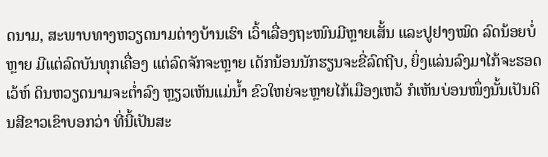ດນາມ, ສະພາບທາງຫວຽດນາມຕ່າງບ້ານເຮົາ ເວົ້າເລື່ອງຖະໜົນມີຫຼາຍເສັ້ນ ແລະປູຢາງໝົດ ລົດນ້ອຍບໍ່ຫຼາຍ ມີແຕ່ລົດບັນທຸກເຄື່ອງ ແຕ່ລົດຈັກຈະຫຼາຍ ເດັກນ້ອນນັກຮຽນຈະຂີ່ລົດຖີບ, ຍິ່ງແລ່ນລົງມາໄກ້ຈະຮອດເວ້ຫ໌ ດິນຫວຽດນາມຈະຕໍ່າລົງ ຫຼຽວເຫັນແມ່ນໍ້າ ຂົວໃຫຍ່ຈະຫຼາຍໄກ້ເມືອງເຫວ້ ກໍເຫັນບ່ອນໜຶ່ງນັ້ນເປັນດິນສີຂາວເຂົາບອກວ່າ ທີ່ນີ້ເປັນສະ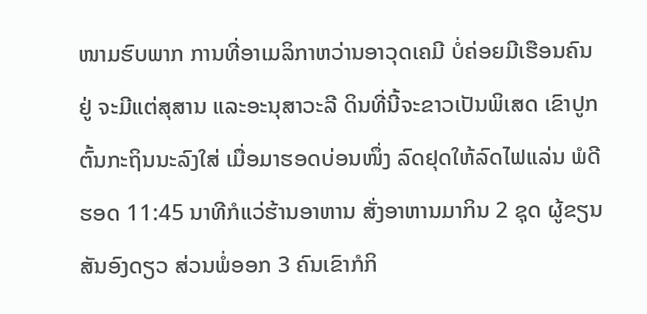ໜາມຮົບພາກ ການທີ່ອາເມລິກາຫວ່ານອາວຸດເຄມີ ບໍ່ຄ່ອຍມີເຮືອນຄົນຢູ່ ຈະມີແຕ່ສຸສານ ແລະອະນຸສາວະລີ ດິນທີ່ນີ້ຈະຂາວເປັນພິເສດ ເຂົາປູກຕົ້ນກະຖິນນະລົງໃສ່ ເມື່ອມາຮອດບ່ອນໜຶ່ງ ລົດຢຸດໃຫ້ລົດໄຟແລ່ນ ພໍດີຮອດ 11:45 ນາທີກໍແວ່ຮ້ານອາຫານ ສັ່ງອາຫານມາກິນ 2 ຊຸດ ຜູ້ຂຽນສັນອົງດຽວ ສ່ວນພໍ່ອອກ 3 ຄົນເຂົາກໍກິ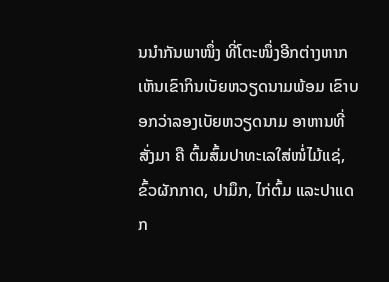ນນໍາກັນພາໜຶ່ງ ທີ່ໂຕະໜຶ່ງອີກຕ່າງຫາກເຫັນເຂົາກິນເບັຍຫວຽດນາມພ້ອມ ເຂົາບອກວ່າລອງເບັຍຫວຽດນາມ ອາຫານທີ່ສັ່ງມາ ຄື ຕົ້ມສົ້ມປາທະເລໃສ່ໜໍ່ໄມ້ແຊ່, ຂົ້ວຜັກກາດ, ປາມຶກ, ໄກ່ຕົ້ມ ແລະປາແດກ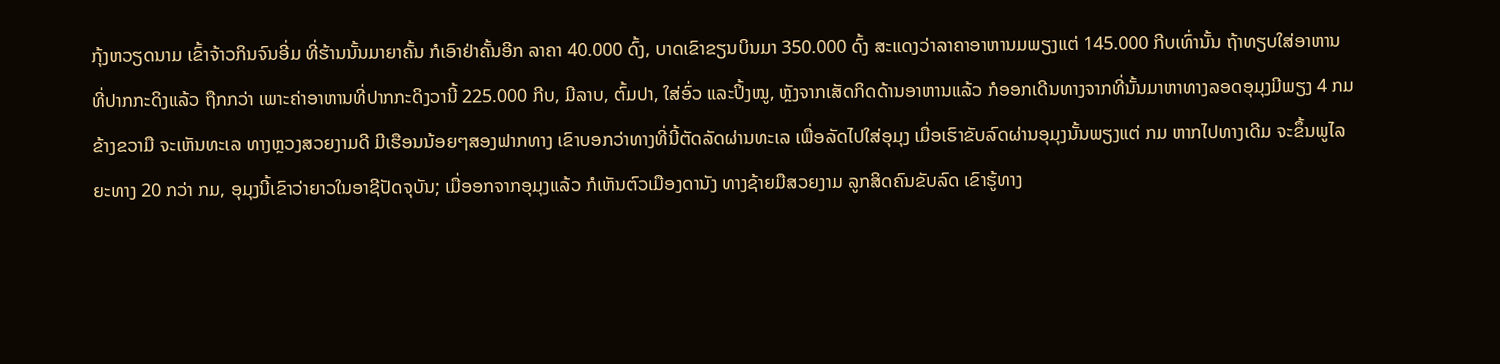ກຸ້ງຫວຽດນາມ ເຂົ້າຈ້າວກິນຈົນອີ່ມ ທີ່ຮ້ານນັ້ນມາຍາຄັ້ນ ກໍເອົາຢ່າຄັ້ນອີກ ລາຄາ 40.000 ດົ້ງ, ບາດເຂົາຂຽນບິນມາ 350.000 ດົ້ງ ສະແດງວ່າລາຄາອາຫານມພຽງແຕ່ 145.000 ກີບເທົ່ານັ້ນ ຖ້າທຽບໃສ່ອາຫານ ທີ່ປາກກະດິງແລ້ວ ຖືກກວ່າ ເພາະຄ່າອາຫານທີ່ປາກກະດິງວານີ້ 225.000 ກີບ, ມີລາບ, ຕົ້ມປາ, ໃສ່ອົ່ວ ແລະປິ້ງໝູ, ຫຼັງຈາກເສັດກິດດ້ານອາຫານແລ້ວ ກໍອອກເດີນທາງຈາກທີ່ນັ້ນມາຫາທາງລອດອຸມຸງມີພຽງ 4 ກມ ຂ້າງຂວາມື ຈະເຫັນທະເລ ທາງຫຼວງສວຍງາມດີ ມີເຮືອນນ້ອຍໆສອງຟາກທາງ ເຂົາບອກວ່າທາງທີ່ນີ້ຕັດລັດຜ່ານທະເລ ເພື່ອລັດໄປໃສ່ອຸມຸງ ເມື່ອເຮົາຂັບລົດຜ່ານອຸມຸງນັ້ນພຽງແຕ່ ກມ ຫາກໄປທາງເດີມ ຈະຂຶ້ນພູໄລຍະທາງ 20 ກວ່າ ກມ, ອຸມຸງນີ້ເຂົາວ່າຍາວໃນອາຊີປັດຈຸບັນ; ເມື່ອອກຈາກອຸມຸງແລ້ວ ກໍເຫັນຕົວເມືອງດານັງ ທາງຊ້າຍມືສວຍງາມ ລູກສິດຄົນຂັບລົດ ເຂົາຮູ້ທາງ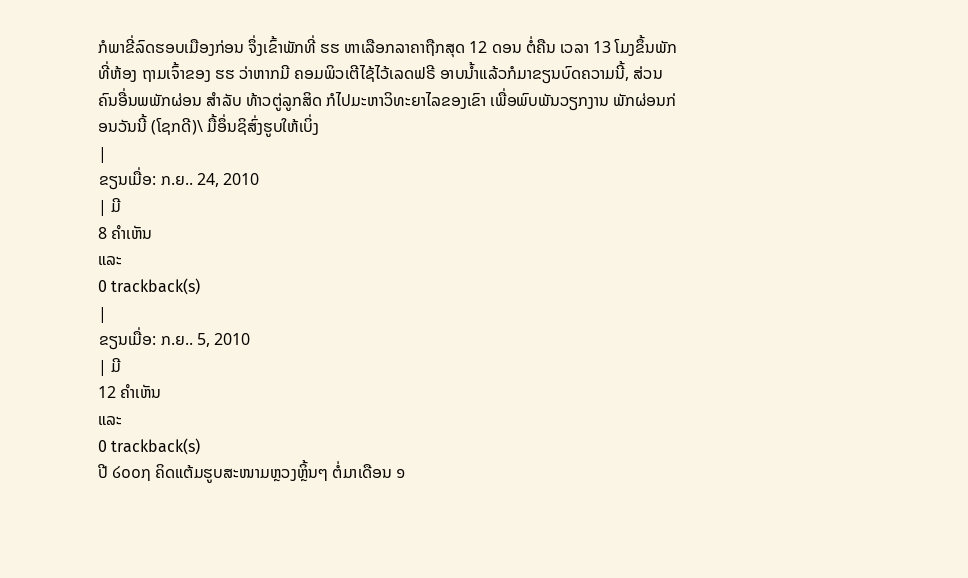ກໍພາຂີ່ລົດຮອບເມືອງກ່ອນ ຈຶ່ງເຂົ້າພັກທີ່ ຮຮ ຫາເລືອກລາຄາຖືກສຸດ 12 ດອນ ຕໍ່ຄືນ ເວລາ 13 ໂມງຂຶ້ນພັກທີ່ຫ້ອງ ຖາມເຈົ້າຂອງ ຮຮ ວ່າຫາກມີ ຄອມພິວເຕີໄຊ້ໄວ້ເລດຟຣີ ອາບນໍ້າແລ້ວກໍມາຂຽນບົດຄວາມນີ້, ສ່ວນຄົນອື່ນພພັກຜ່ອນ ສໍາລັບ ທ້າວຕູ່ລູກສິດ ກໍໄປມະຫາວິທະຍາໄລຂອງເຂົາ ເພື່ອພົບພັນວຽກງານ ພັກຜ່ອນກ່ອນວັນນີ້ (ໂຊກດີ)\ ມື້ອຶ່ນຊິສົ່ງຮູບໃຫ້ເບິ່ງ
|
ຂຽນເມື່ອ: ກ.ຍ.. 24, 2010
| ມີ
8 ຄຳເຫັນ
ແລະ
0 trackback(s)
|
ຂຽນເມື່ອ: ກ.ຍ.. 5, 2010
| ມີ
12 ຄຳເຫັນ
ແລະ
0 trackback(s)
ປີ ໒໐໐໗ ຄິດແຕ້ມຮູບສະໜາມຫຼວງຫຼິ້ນໆ ຕໍ່ມາເດືອນ ໑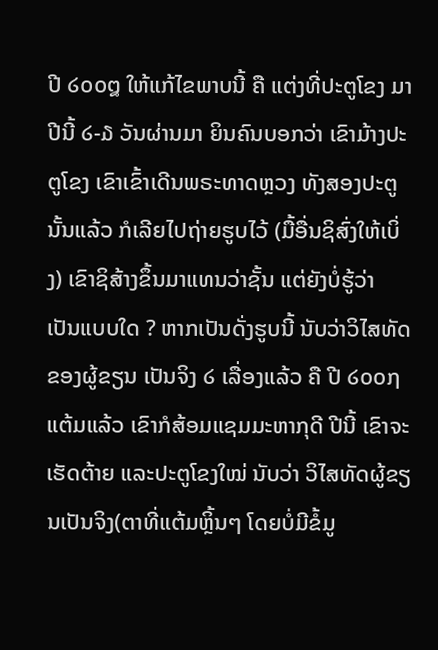ປີ ໒໐໐໘ ໃຫ້ແກ້ໄຂພາບນີ້ ຄື ແຕ່ງທີ່ປະຕູໂຂງ ມາປີນີ້ ໒-໓ ວັນຜ່ານມາ ຍິນຄົນບອກວ່າ ເຂົາມ້າງປະຕູໂຂງ ເຂົາເຂົ້າເດີນພຣະທາດຫຼວງ ທັງສອງປະຕູນັ້ນແລ້ວ ກໍເລີຍໄປຖ່າຍຮູບໄວ້ (ມື້ອື່ນຊິສົ່ງໃຫ້ເບິ່ງ) ເຂົາຊິສ້າງຂຶ້ນມາແທນວ່າຊັ້ນ ແຕ່ຍັງບໍ່ຮູ້ວ່າ ເປັນແບບໃດ ? ຫາກເປັນດັ່ງຮູບນີ້ ນັບວ່າວິໄສທັດຂອງຜູ້ຂຽນ ເປັນຈິງ ໒ ເລື່ອງແລ້ວ ຄື ປີ ໒໐໐໗ ແຕ້ມແລ້ວ ເຂົາກໍສ້ອມແຊມມະຫາກຸດີ ປີນີ້ ເຂົາຈະເຮັດຕ້າຍ ແລະປະຕູໂຂງໃໝ່ ນັບວ່າ ວິໄສທັດຜູ້ຂຽນເປັນຈິງ(ຕາທີ່ແຕ້ມຫຼິ້ນໆ ໂດຍບໍ່ມີຂໍ້ມູ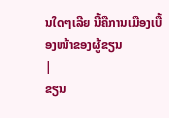ນໃດໆເລີຍ ນີ້ຄືການເມືອງເບື້ອງໜ້າຂອງຜູ້ຂຽນ
|
ຂຽນ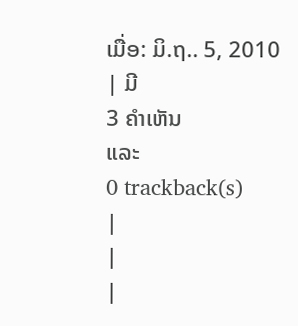ເມື່ອ: ມິ.ຖ.. 5, 2010
| ມີ
3 ຄຳເຫັນ
ແລະ
0 trackback(s)
|
|
|